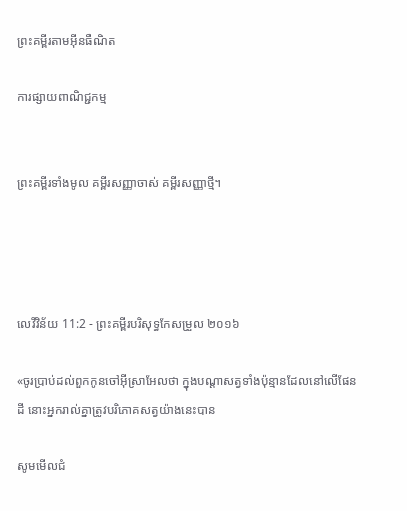ព្រះគម្ពីរតាមអ៊ីនធឺណិត

ការផ្សាយពាណិជ្ជកម្ម


ព្រះគម្ពីរទាំងមូល គម្ពីរសញ្ញាចាស់ គម្ពីរសញ្ញាថ្មី។




លេវី‌វិន័យ 11:2 - ព្រះគម្ពីរបរិសុទ្ធកែសម្រួល ២០១៦

«ចូរប្រាប់ដល់ពួកកូនចៅអ៊ីស្រា‌អែលថា ក្នុងបណ្ដាសត្វទាំងប៉ុន្មានដែលនៅលើផែនដី នោះអ្នករាល់គ្នាត្រូវបរិ‌ភោគសត្វយ៉ាងនេះបាន

សូមមើលជំ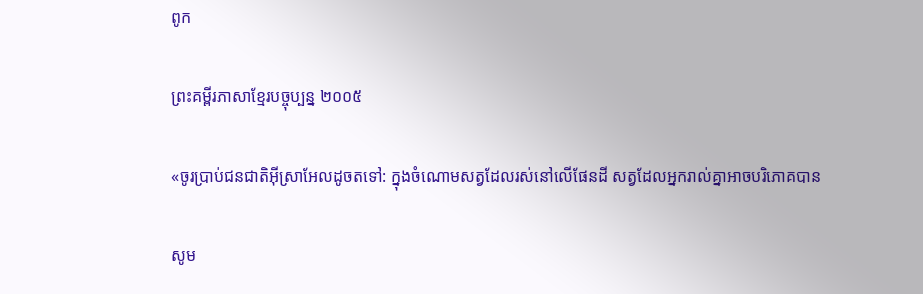ពូក

ព្រះគម្ពីរភាសាខ្មែរបច្ចុប្បន្ន ២០០៥

«ចូរប្រាប់ជន‌ជាតិអ៊ីស្រា‌អែលដូចតទៅ: ក្នុងចំណោមសត្វដែលរស់នៅលើផែនដី សត្វដែលអ្នករាល់គ្នាអាចបរិភោគបាន

សូម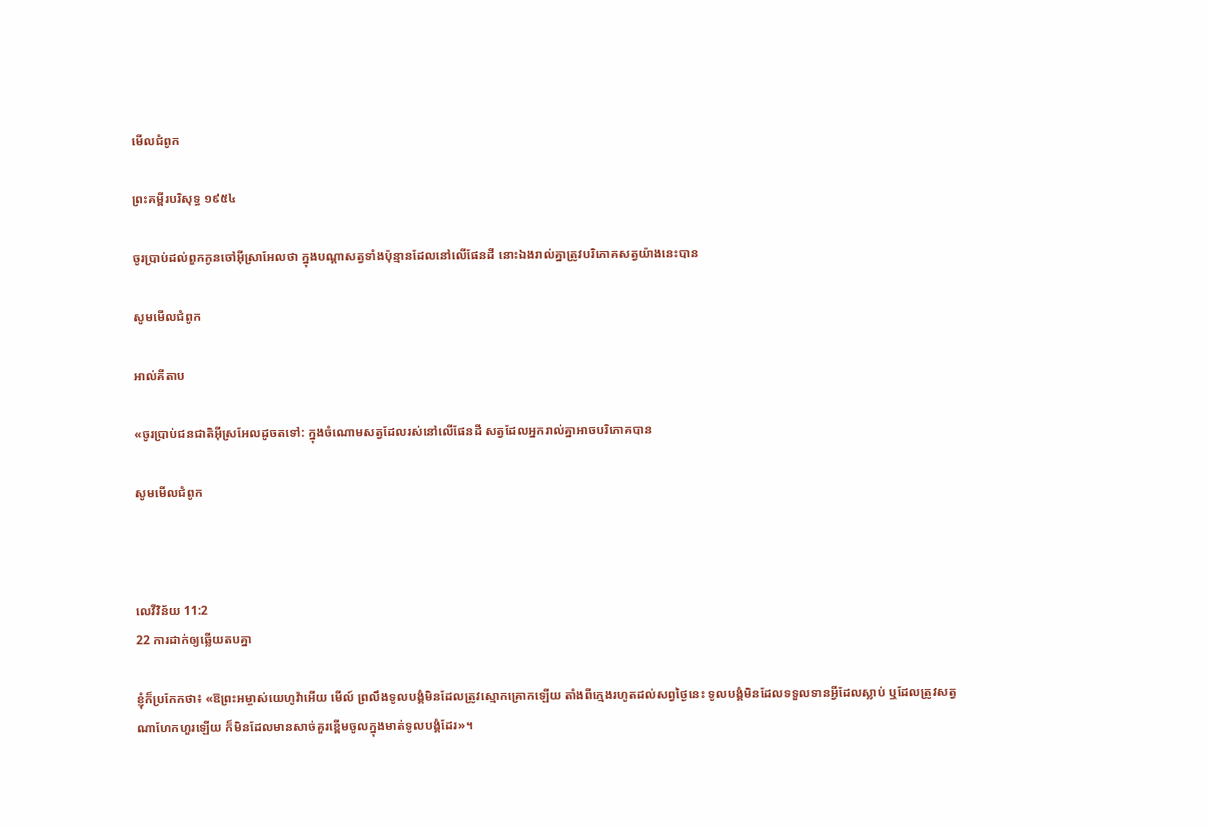មើលជំពូក

ព្រះគម្ពីរបរិសុទ្ធ ១៩៥៤

ចូរប្រាប់ដល់ពួកកូនចៅអ៊ីស្រាអែលថា ក្នុងបណ្តាសត្វទាំងប៉ុន្មានដែលនៅលើផែនដី នោះឯងរាល់គ្នាត្រូវបរិភោគសត្វយ៉ាងនេះបាន

សូមមើលជំពូក

អាល់គីតាប

«ចូរប្រាប់ជន‌ជាតិអ៊ីស្រ‌អែលដូចតទៅ: ក្នុងចំណោមសត្វដែលរស់នៅលើផែនដី សត្វដែលអ្នករាល់គ្នាអាចបរិភោគបាន

សូមមើលជំពូក



លេវី‌វិន័យ 11:2
22 ការដាក់ឲ្យឆ្លើយតបគ្នា

ខ្ញុំក៏ប្រកែកថា៖ «ឱព្រះ‌អម្ចាស់‌យេហូវ៉ាអើយ មើល៍ ព្រលឹងទូល‌បង្គំមិនដែលត្រូវស្មោក‌គ្រោកឡើយ តាំងពីក្មេងរហូតដល់សព្វថ្ងៃនេះ ទូល‌បង្គំមិនដែលទទួលទានអ្វីដែលស្លាប់ ឬដែលត្រូវសត្វណាហែក‌ហួរឡើយ ក៏មិនដែលមានសាច់គួរខ្ពើមចូលក្នុងមាត់ទូល‌បង្គំដែរ»។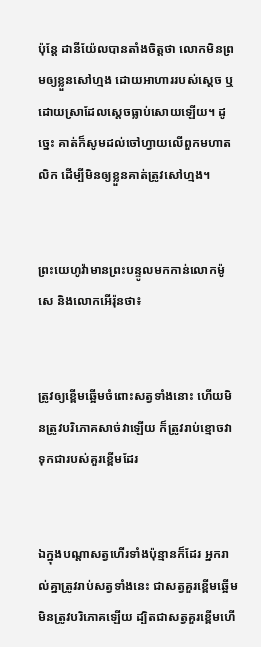ប៉ុន្តែ ដានី‌យ៉ែលបានតាំងចិត្តថា លោកមិនព្រមឲ្យខ្លួនសៅ‌ហ្មង ដោយអាហាររបស់ស្តេច ឬដោយស្រាដែលស្ដេចធ្លាប់សោយឡើយ។ ដូច្នេះ គាត់ក៏សូមដល់ចៅ‌ហ្វាយលើពួកមហា‌តលិក ដើម្បីមិនឲ្យខ្លួនគាត់ត្រូវសៅ‌ហ្មង។


ព្រះ‌យេហូវ៉ាមានព្រះ‌បន្ទូលមកកាន់លោកម៉ូសេ និងលោកអើរ៉ុនថា៖


ត្រូវឲ្យខ្ពើមឆ្អើមចំពោះសត្វទាំងនោះ ហើយមិនត្រូវបរិ‌ភោគសាច់វាឡើយ ក៏ត្រូវរាប់ខ្មោចវាទុកជារបស់គួរខ្ពើមដែរ


ឯក្នុងបណ្ដាសត្វហើរទាំងប៉ុន្មានក៏ដែរ អ្នករាល់គ្នាត្រូវរាប់សត្វទាំងនេះ ជាសត្វគួរខ្ពើមឆ្អើម មិនត្រូវបរិ‌ភោគឡើយ ដ្បិតជាសត្វគួរខ្ពើមហើ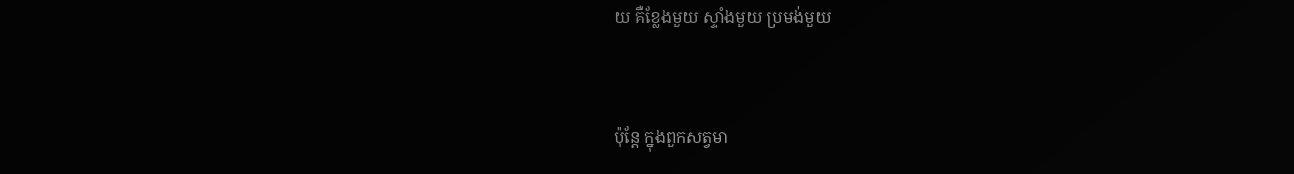យ គឺខ្លែងមួយ ស្ទាំងមួយ ប្រមង់មួយ


ប៉ុន្តែ ក្នុងពួកសត្វមា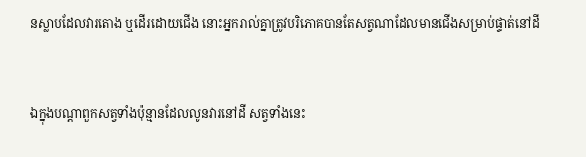នស្លាបដែលវារតោង ឬដើរដោយជើង នោះអ្នករាល់គ្នាត្រូវបរិ‌ភោគបានតែសត្វណាដែលមានជើងសម្រាប់ផ្ទាត់នៅដី


ឯក្នុងបណ្ដាពួកសត្វទាំងប៉ុន្មានដែលលូនវារនៅដី សត្វទាំងនេះ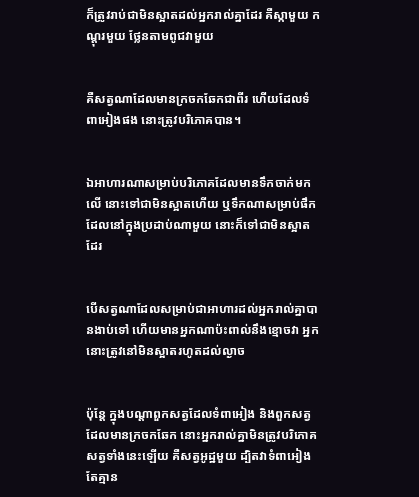ក៏ត្រូវរាប់ជាមិនស្អាតដល់អ្នករាល់គ្នាដែរ គឺស្កាមួយ កណ្តុរមួយ ថ្លែនតាមពូជវាមួយ


គឺសត្វណាដែលមានក្រចកឆែកជាពីរ ហើយដែលទំពា‌អៀងផង នោះត្រូវបរិ‌ភោគបាន។


ឯអាហារណាសម្រាប់បរិ‌ភោគដែលមានទឹកចាក់មកលើ នោះទៅជាមិនស្អាតហើយ ឬទឹកណាសម្រាប់ផឹកដែលនៅក្នុងប្រដាប់ណាមួយ នោះក៏ទៅជាមិនស្អាតដែរ


បើសត្វណាដែលសម្រាប់ជាអាហារដល់អ្នករាល់គ្នាបានងាប់ទៅ ហើយមានអ្នកណាប៉ះ‌ពាល់នឹងខ្មោចវា អ្នកនោះត្រូវនៅមិនស្អាតរហូតដល់ល្ងាច


ប៉ុន្តែ ក្នុងបណ្ដាពួកសត្វដែលទំពា‌អៀង និងពួកសត្វដែលមានក្រចកឆែក នោះអ្នករាល់គ្នាមិនត្រូវបរិ‌ភោគសត្វទាំងនេះឡើយ គឺសត្វអូដ្ឋមួយ ដ្បិតវាទំពា‌អៀង តែគ្មាន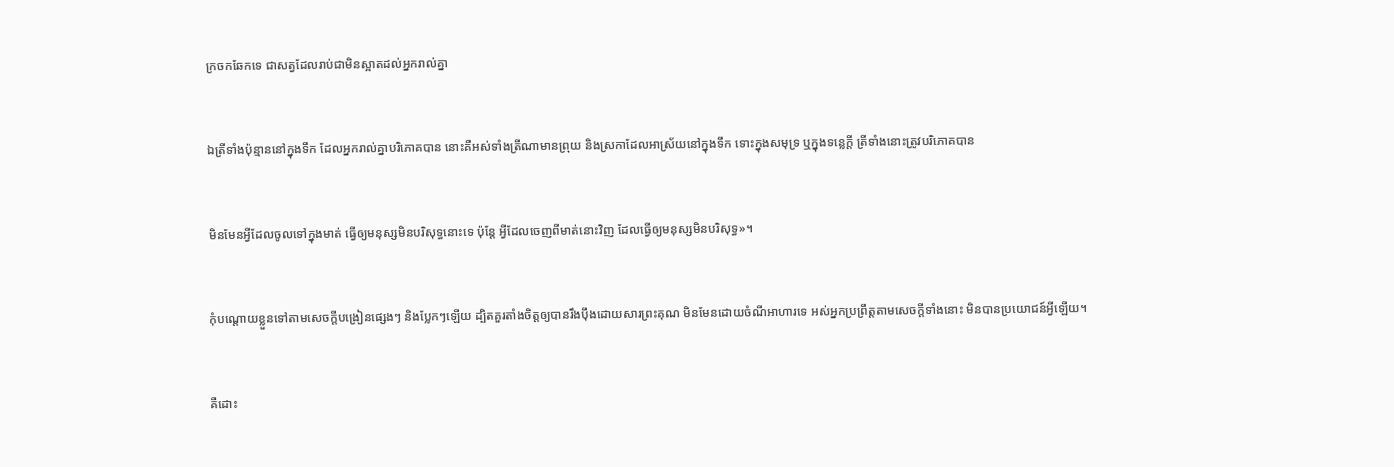ក្រចកឆែកទេ ជាសត្វដែលរាប់ជាមិនស្អាតដល់អ្នករាល់គ្នា


ឯត្រីទាំងប៉ុន្មាននៅក្នុងទឹក ដែលអ្នករាល់គ្នាបរិ‌ភោគបាន នោះគឺអស់ទាំងត្រីណាមានព្រុយ និងស្រកាដែលអាស្រ័យនៅក្នុងទឹក ទោះក្នុងសមុទ្រ ឬក្នុងទន្លេក្តី ត្រីទាំងនោះត្រូវបរិ‌ភោគបាន


មិនមែនអ្វីដែលចូលទៅក្នុងមាត់ ធ្វើឲ្យមនុស្សមិនបរិសុទ្ធនោះទេ ប៉ុន្តែ អ្វីដែលចេញពីមាត់នោះវិញ ដែលធ្វើឲ្យមនុស្សមិនបរិសុទ្ធ»។


កុំបណ្តោយខ្លួនទៅតាមសេចក្ដីបង្រៀនផ្សេងៗ និងប្លែកៗឡើយ ដ្បិតគួរតាំងចិត្តឲ្យបានរឹងប៉ឹងដោយសារព្រះ‌គុណ មិនមែនដោយចំណីអាហារទេ អស់អ្នកប្រព្រឹត្តតាមសេចក្តីទាំងនោះ មិនបានប្រយោជន៍អ្វីឡើយ។


គឺដោះ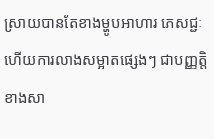ស្រាយបានតែខាងម្ហូបអាហារ ភេសជ្ជៈ ហើយការលាងសម្អាតផ្សេងៗ ជាបញ្ញត្តិខាងសា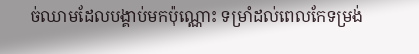ច់ឈាមដែលបង្គាប់មកប៉ុណ្ណោះ ទម្រាំដល់ពេលកែទម្រង់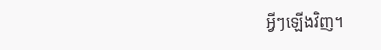អ្វីៗឡើងវិញ។